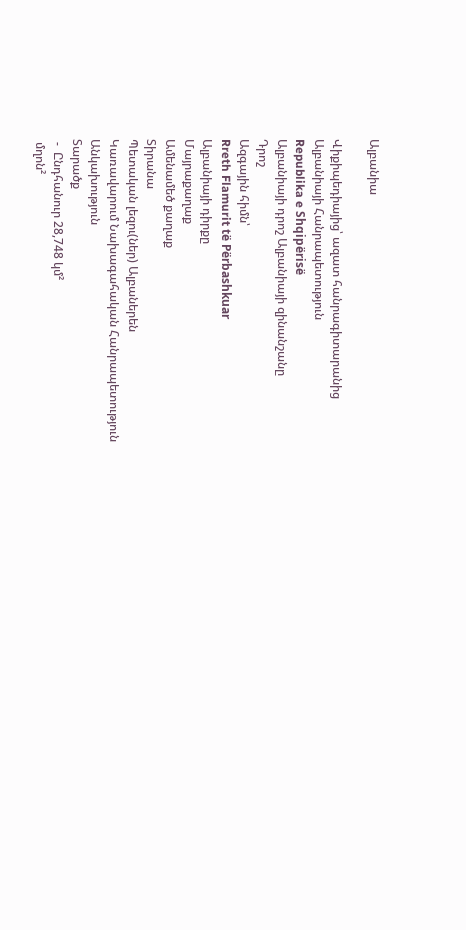Ալբանիա

Վիքիպեդիայից՝ ազատ հանրագիտարանից
Ալբանիայի Հանրապետություն
Republika e Shqipërisë
Ալբանիայի դրոշ Ալբանիայի զինանշանը
Դրոշ
Ազգային հիմն՝
Rreth Flamurit të Përbashkuar
Ալբանիայի դիրքը
Մայրաքաղաք
Ամենամեծ քաղաք
Տիրանա
Պետական լեզու(ներ) Ալբաներեն
Կառավարում Նախագահական Հանրապետություն
Անկախություն
Տարածք
 -  Ընդհանուր 28,748 կմ²
 մղոն²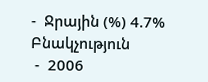-  Ջրային (%) 4.7%
Բնակչություն
 -  2006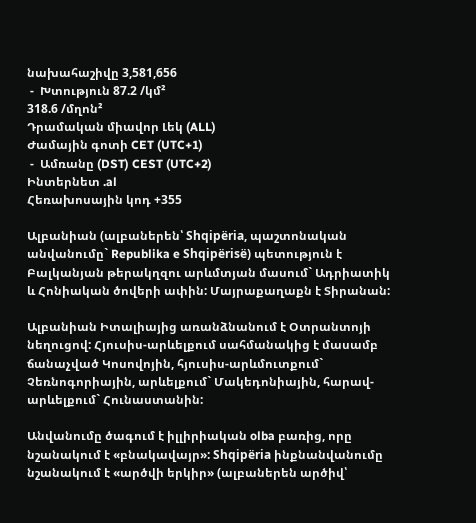նախահաշիվը 3,581,656
 -  Խտություն 87.2 /կմ²
318.6 /մղոն²
Դրամական միավոր Լեկ (ALL)
Ժամային գոտի CET (UTC+1)
 -  Ամռանը (DST) CEST (UTC+2)
Ինտերնետ .al
Հեռախոսային կոդ +355

Ալբանիան (ալբաներեն՝ Shqipëria, պաշտոնական անվանումը` Republika e Shqipërisë) պետություն է Բալկանյան թերակղզու արևմտյան մասում` Ադրիատիկ և Հոնիական ծովերի ափին: Մայրաքաղաքն է Տիրանան:

Ալբանիան Իտալիայից առանձնանում է Օտրանտոյի նեղուցով: Հյուսիս-արևելքում սահմանակից է մասամբ ճանաչված Կոսովոյին, հյուսիս-արևմուտքում` Չեռնոգորիային, արևելքում` Մակեդոնիային, հարավ-արևելքում` Հունաստանին:

Անվանումը ծագում է իլլիրիական olba բառից, որը նշանակում է «բնակավայր»: Shqipëria ինքնանվանումը նշանակում է «արծվի երկիր» (ալբաներեն արծիվ՝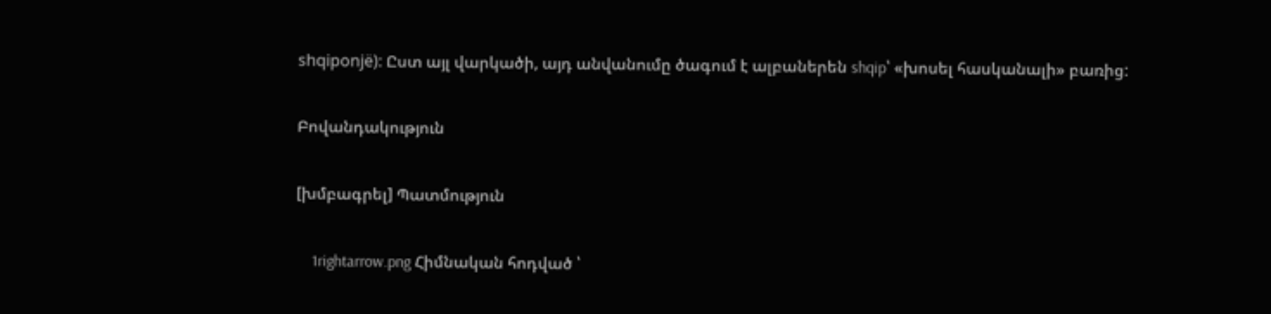shqiponjë): Ըստ այլ վարկածի, այդ անվանումը ծագում է ալբաներեն shqip՝ «խոսել հասկանալի» բառից:

Բովանդակություն

[խմբագրել] Պատմություն

    1rightarrow.png Հիմնական հոդված ՝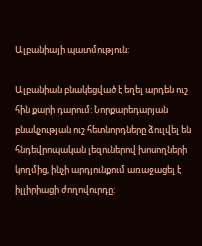Ալբանիայի պատմություն:

Ալբանիան բնակեցված է եղել արդեն ուշ հին քարի դարում: Նորքարեդարյան բնակչության ուշ հետնորդները ձուլվել են հնդեվրոպական լեզուներով խոսողների կողմից, ինչի արդյունքում առաջացել է իլլիրիացի ժողովուրդը: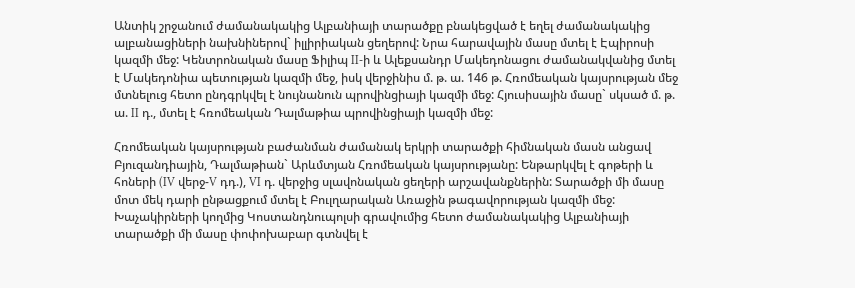Անտիկ շրջանում ժամանակակից Ալբանիայի տարածքը բնակեցված է եղել ժամանակակից ալբանացիների նախնիներով` իլլիրիական ցեղերով: Նրա հարավային մասը մտել է Էպիրոսի կազմի մեջ: Կենտրոնական մասը Ֆիլիպ II-ի և Ալեքսանդր Մակեդոնացու ժամանակվանից մտել է Մակեդոնիա պետության կազմի մեջ, իսկ վերջինիս մ. թ. ա. 146 թ. Հռոմեական կայսրության մեջ մտնելուց հետո ընդգրկվել է նույնանուն պրովինցիայի կազմի մեջ: Հյուսիսային մասը` սկսած մ. թ. ա. II դ., մտել է հռոմեական Դալմաթիա պրովինցիայի կազմի մեջ:

Հռոմեական կայսրության բաժանման ժամանակ երկրի տարածքի հիմնական մասն անցավ Բյուզանդիային, Դալմաթիան` Արևմտյան Հռոմեական կայսրությանը: Ենթարկվել է գոթերի և հոների (IV վերջ-V դդ.), VI դ. վերջից սլավոնական ցեղերի արշավանքներին: Տարածքի մի մասը մոտ մեկ դարի ընթացքում մտել է Բուլղարական Առաջին թագավորության կազմի մեջ: Խաչակիրների կողմից Կոստանդնուպոլսի գրավումից հետո ժամանակակից Ալբանիայի տարածքի մի մասը փոփոխաբար գտնվել է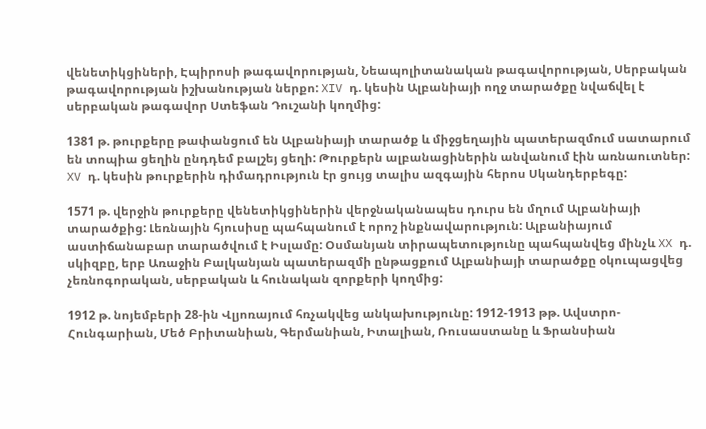վենետիկցիների, Էպիրոսի թագավորության, Նեապոլիտանական թագավորության, Սերբական թագավորության իշխանության ներքո: XIV դ. կեսին Ալբանիայի ողջ տարածքը նվաճվել է սերբական թագավոր Ստեֆան Դուշանի կողմից:

1381 թ. թուրքերը թափանցում են Ալբանիայի տարածք և միջցեղային պատերազմում սատարում են տոպիա ցեղին ընդդեմ բալշեյ ցեղի: Թուրքերն ալբանացիներին անվանում էին առնաուտներ: XV դ. կեսին թուրքերին դիմադրություն էր ցույց տալիս ազգային հերոս Սկանդերբեգը:

1571 թ. վերջին թուրքերը վենետիկցիներին վերջնականապես դուրս են մղում Ալբանիայի տարածքից: Լեռնային հյուսիսը պահպանում է որոշ ինքնավարություն: Ալբանիայում աստիճանաբար տարածվում է Իսլամը: Օսմանյան տիրապետությունը պահպանվեց մինչև XX դ. սկիզբը, երբ Առաջին Բալկանյան պատերազմի ընթացքում Ալբանիայի տարածքը օկուպացվեց չեռնոգորական, սերբական և հունական զորքերի կողմից:

1912 թ. նոյեմբերի 28-ին Վլյոռայում հռչակվեց անկախությունը: 1912-1913 թթ. Ավստրո-Հունգարիան, Մեծ Բրիտանիան, Գերմանիան, Իտալիան, Ռուսաստանը և Ֆրանսիան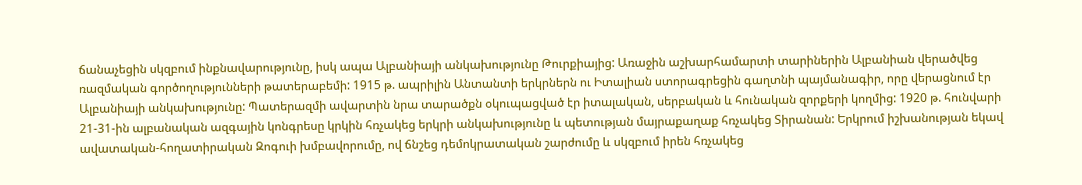ճանաչեցին սկզբում ինքնավարությունը, իսկ ապա Ալբանիայի անկախությունը Թուրքիայից: Առաջին աշխարհամարտի տարիներին Ալբանիան վերածվեց ռազմական գործողությունների թատերաբեմի: 1915 թ. ապրիլին Անտանտի երկրներն ու Իտալիան ստորագրեցին գաղտնի պայմանագիր, որը վերացնում էր Ալբանիայի անկախությունը: Պատերազմի ավարտին նրա տարածքն օկուպացված էր իտալական, սերբական և հունական զորքերի կողմից: 1920 թ. հունվարի 21-31-ին ալբանական ազգային կոնգրեսը կրկին հռչակեց երկրի անկախությունը և պետության մայրաքաղաք հռչակեց Տիրանան: Երկրում իշխանության եկավ ավատական-հողատիրական Զոգուի խմբավորումը, ով ճնշեց դեմոկրատական շարժումը և սկզբում իրեն հռչակեց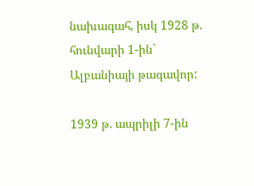նախագահ, իսկ 1928 թ. հունվարի 1-ին` Ալբանիայի թագավոր:

1939 թ. ապրիլի 7-ին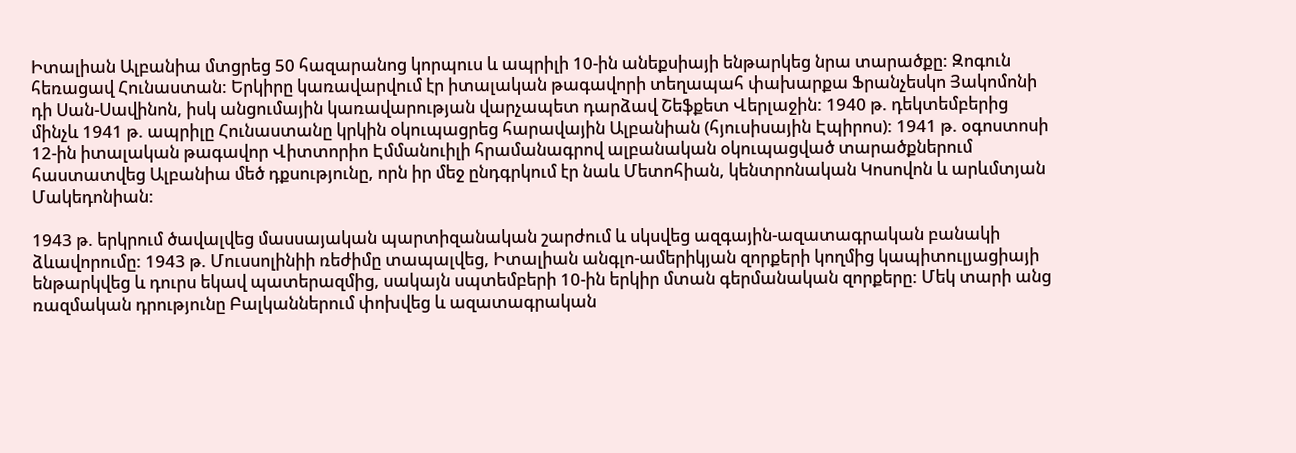Իտալիան Ալբանիա մտցրեց 50 հազարանոց կորպուս և ապրիլի 10-ին անեքսիայի ենթարկեց նրա տարածքը: Զոգուն հեռացավ Հունաստան: Երկիրը կառավարվում էր իտալական թագավորի տեղապահ փախարքա Ֆրանչեսկո Յակոմոնի դի Սան-Սավինոն, իսկ անցումային կառավարության վարչապետ դարձավ Շեֆքետ Վերլաջին: 1940 թ. դեկտեմբերից մինչև 1941 թ. ապրիլը Հունաստանը կրկին օկուպացրեց հարավային Ալբանիան (հյուսիսային Էպիրոս): 1941 թ. օգոստոսի 12-ին իտալական թագավոր Վիտտորիո Էմմանուիլի հրամանագրով ալբանական օկուպացված տարածքներում հաստատվեց Ալբանիա մեծ դքսությունը, որն իր մեջ ընդգրկում էր նաև Մետոհիան, կենտրոնական Կոսովոն և արևմտյան Մակեդոնիան:

1943 թ. երկրում ծավալվեց մասսայական պարտիզանական շարժում և սկսվեց ազգային-ազատագրական բանակի ձևավորումը: 1943 թ. Մուսսոլինիի ռեժիմը տապալվեց, Իտալիան անգլո-ամերիկյան զորքերի կողմից կապիտուլյացիայի ենթարկվեց և դուրս եկավ պատերազմից, սակայն սպտեմբերի 10-ին երկիր մտան գերմանական զորքերը: Մեկ տարի անց ռազմական դրությունը Բալկաններում փոխվեց և ազատագրական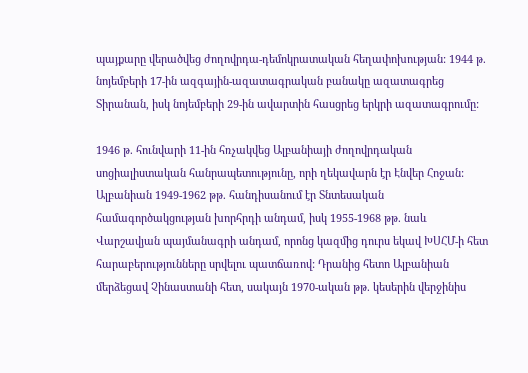պայքարը վերածվեց ժողովրդա-դեմոկրատական հեղափոխության: 1944 թ. նոյեմբերի 17-ին ազգային-ազատագրական բանակը ազատագրեց Տիրանան, իսկ նոյեմբերի 29-ին ավարտին հասցրեց երկրի ազատագրումը:

1946 թ. հունվարի 11-ին հռչակվեց Ալբանիայի ժողովրդական սոցիալիստական հանրապետությունը, որի ղեկավարն էր Էնվեր Հոջան: Ալբանիան 1949-1962 թթ. հանդիսանում էր Տնտեսական համագործակցության խորհրդի անդամ, իսկ 1955-1968 թթ. նաև Վարշավյան պայմանագրի անդամ, որոնց կազմից դուրս եկավ ԽՍՀՄ-ի հետ հարաբերությունները սրվելու պատճառով: Դրանից հետո Ալբանիան մերձեցավ Չինաստանի հետ, սակայն 1970-ական թթ. կեսերին վերջինիս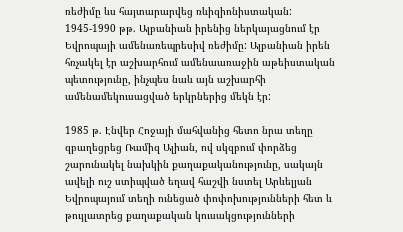ռեժիմը ևս հայտարարվեց ռևիզիոնիստական: 1945-1990 թթ. Ալբանիան իրենից ներկայացնում էր Եվրոպայի ամենառեպրեսիվ ռեժիմը: Ալբանիան իրեն հռչակել էր աշխարհում ամենաառաջին աթեիստական պետությունը, ինչպես նաև այն աշխարհի ամենամեկուսացված երկրներից մեկն էր:

1985 թ. Էնվեր Հոջայի մահվանից հետո նրա տեղը զբաղեցրեց Ռամիզ Ալիան, ով սկզբում փորձեց շարունակել նախկին քաղաքականությունը, սակայն ավելի ուշ ստիպված եղավ հաշվի նստել Արևելյան Եվրոպայում տեղի ունեցած փոփոխությունների հետ և թույլատրեց քաղաքական կուսակցությունների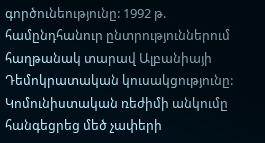գործունեությունը: 1992 թ. համընդհանուր ընտրություններում հաղթանակ տարավ Ալբանիայի Դեմոկրատական կուսակցությունը: Կոմունիստական ռեժիմի անկումը հանգեցրեց մեծ չափերի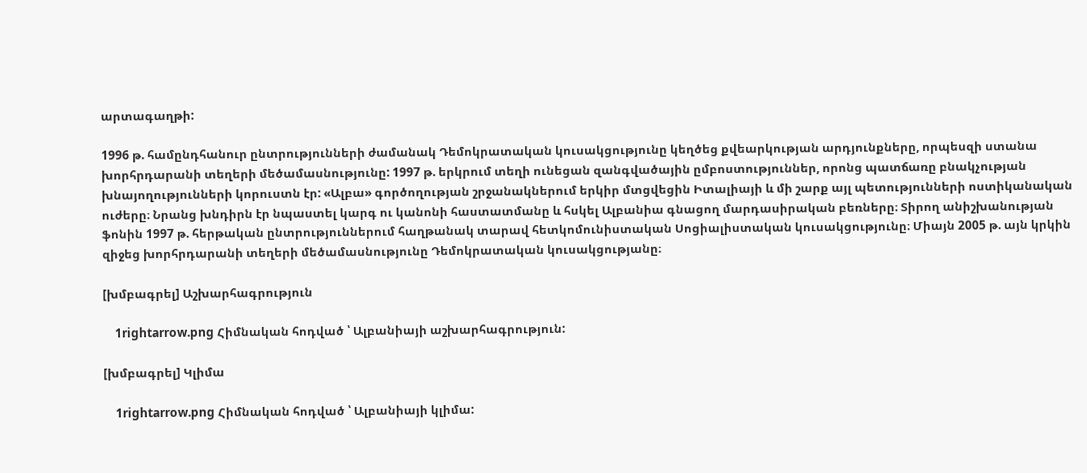արտագաղթի:

1996 թ. համընդհանուր ընտրությունների ժամանակ Դեմոկրատական կուսակցությունը կեղծեց քվեարկության արդյունքները, որպեսզի ստանա խորհրդարանի տեղերի մեծամասնությունը: 1997 թ. երկրում տեղի ունեցան զանգվածային ըմբոստություններ, որոնց պատճառը բնակչության խնայողությունների կորուստն էր: «Ալբա» գործողության շրջանակներում երկիր մտցվեցին Իտալիայի և մի շարք այլ պետությունների ոստիկանական ուժերը։ Նրանց խնդիրն էր նպաստել կարգ ու կանոնի հաստատմանը և հսկել Ալբանիա գնացող մարդասիրական բեռները։ Տիրող անիշխանության ֆոնին 1997 թ. հերթական ընտրություններում հաղթանակ տարավ հետկոմունիստական Սոցիալիստական կուսակցությունը։ Միայն 2005 թ. այն կրկին զիջեց խորհրդարանի տեղերի մեծամասնությունը Դեմոկրատական կուսակցությանը։

[խմբագրել] Աշխարհագրություն

    1rightarrow.png Հիմնական հոդված ՝ Ալբանիայի աշխարհագրություն:

[խմբագրել] Կլիմա

    1rightarrow.png Հիմնական հոդված ՝ Ալբանիայի կլիմա: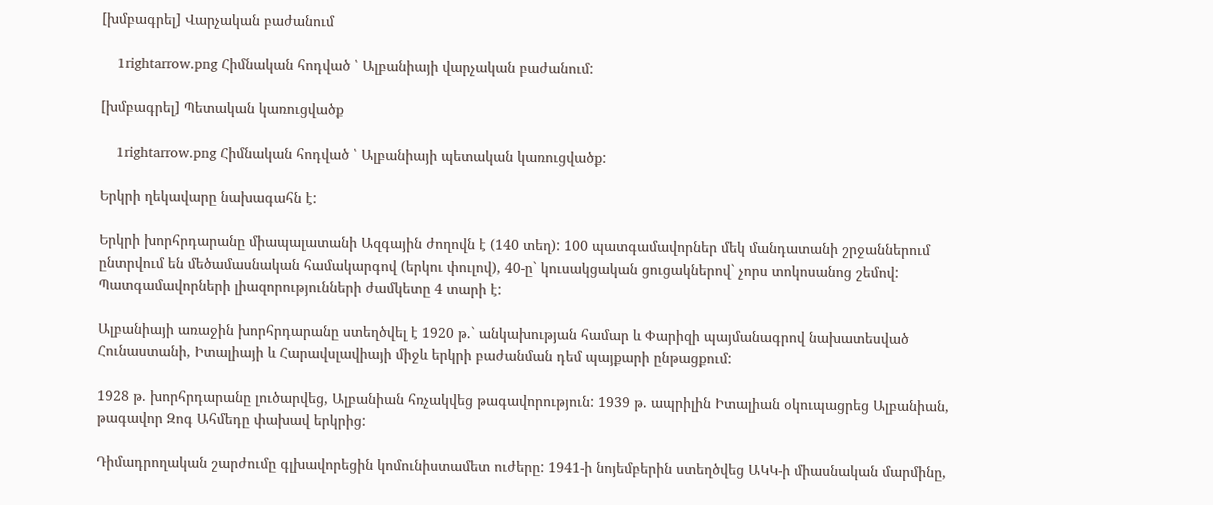[խմբագրել] Վարչական բաժանում

    1rightarrow.png Հիմնական հոդված ՝ Ալբանիայի վարչական բաժանում:

[խմբագրել] Պետական կառուցվածք

    1rightarrow.png Հիմնական հոդված ՝ Ալբանիայի պետական կառուցվածք:

Երկրի ղեկավարը նախագահն է:

Երկրի խորհրդարանը միապալատանի Ազգային ժողովն է (140 տեղ): 100 պատգամավորներ մեկ մանդատանի շրջաններում ընտրվում են մեծամասնական համակարգով (երկու փուլով), 40-ը` կուսակցական ցուցակներով` չորս տոկոսանոց շեմով: Պատգամավորների լիազորությունների ժամկետը 4 տարի է:

Ալբանիայի առաջին խորհրդարանը ստեղծվել է 1920 թ.` անկախության համար և Փարիզի պայմանագրով նախատեսված Հունաստանի, Իտալիայի և Հարավսլավիայի միջև երկրի բաժանման դեմ պայքարի ընթացքում:

1928 թ. խորհրդարանը լուծարվեց, Ալբանիան հռչակվեց թագավորություն: 1939 թ. ապրիլին Իտալիան օկուպացրեց Ալբանիան, թագավոր Զոգ Ահմեդը փախավ երկրից:

Դիմադրողական շարժումը գլխավորեցին կոմունիստամետ ուժերը: 1941-ի նոյեմբերին ստեղծվեց ԱԿԿ-ի միասնական մարմինը,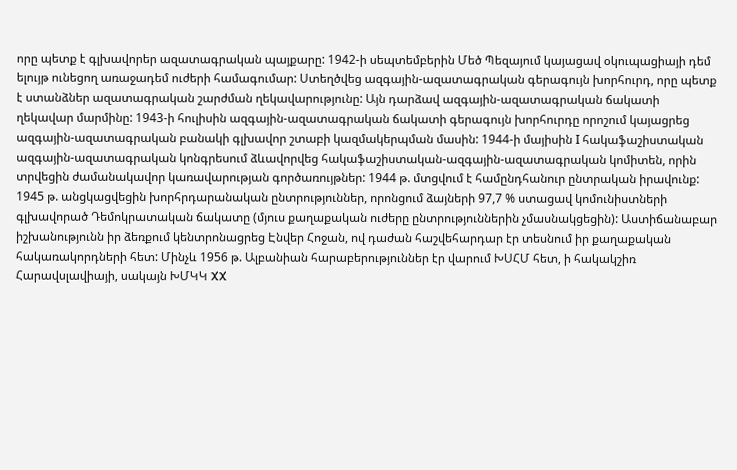որը պետք է գլխավորեր ազատագրական պայքարը: 1942-ի սեպտեմբերին Մեծ Պեզայում կայացավ օկուպացիայի դեմ ելույթ ունեցող առաջադեմ ուժերի համագումար: Ստեղծվեց ազգային-ազատագրական գերագույն խորհուրդ, որը պետք է ստանձներ ազատագրական շարժման ղեկավարությունը: Այն դարձավ ազգային-ազատագրական ճակատի ղեկավար մարմինը: 1943-ի հուլիսին ազգային-ազատագրական ճակատի գերագույն խորհուրդը որոշում կայացրեց ազգային-ազատագրական բանակի գլխավոր շտաբի կազմակերպման մասին: 1944-ի մայիսին I հակաֆաշիստական ազգային-ազատագրական կոնգրեսում ձևավորվեց հակաֆաշիստական-ազգային-ազատագրական կոմիտեն, որին տրվեցին ժամանակավոր կառավարության գործառույթներ: 1944 թ. մտցվում է համընդհանուր ընտրական իրավունք: 1945 թ. անցկացվեցին խորհրդարանական ընտրություններ, որոնցում ձայների 97,7 % ստացավ կոմունիստների գլխավորած Դեմոկրատական ճակատը (մյուս քաղաքական ուժերը ընտրություններին չմասնակցեցին): Աստիճանաբար իշխանությունն իր ձեռքում կենտրոնացրեց Էնվեր Հոջան, ով դաժան հաշվեհարդար էր տեսնում իր քաղաքական հակառակորդների հետ: Մինչև 1956 թ. Ալբանիան հարաբերություններ էր վարում ԽՍՀՄ հետ, ի հակակշիռ Հարավսլավիայի, սակայն ԽՄԿԿ XX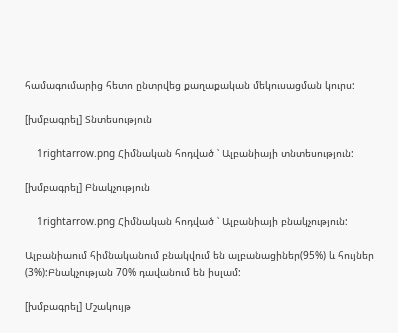համագումարից հետո ընտրվեց քաղաքական մեկուսացման կուրս:

[խմբագրել] Տնտեսություն

    1rightarrow.png Հիմնական հոդված ՝ Ալբանիայի տնտեսություն:

[խմբագրել] Բնակչություն

    1rightarrow.png Հիմնական հոդված ՝ Ալբանիայի բնակչություն:

Ալբանիաում հիմնականում բնակվում են ալբանացիներ(95%) և հույներ (3%):Բնակչության 70% դավանում են իսլամ:

[խմբագրել] Մշակույթ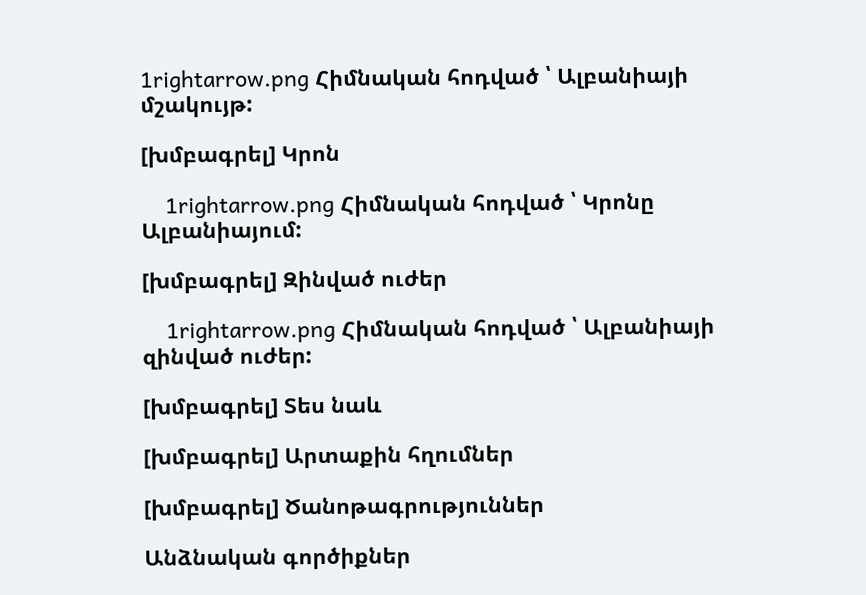1rightarrow.png Հիմնական հոդված ՝ Ալբանիայի մշակույթ:

[խմբագրել] Կրոն

    1rightarrow.png Հիմնական հոդված ՝ Կրոնը Ալբանիայում:

[խմբագրել] Զինված ուժեր

    1rightarrow.png Հիմնական հոդված ՝ Ալբանիայի զինված ուժեր:

[խմբագրել] Տես նաև

[խմբագրել] Արտաքին հղումներ

[խմբագրել] Ծանոթագրություններ

Անձնական գործիքներ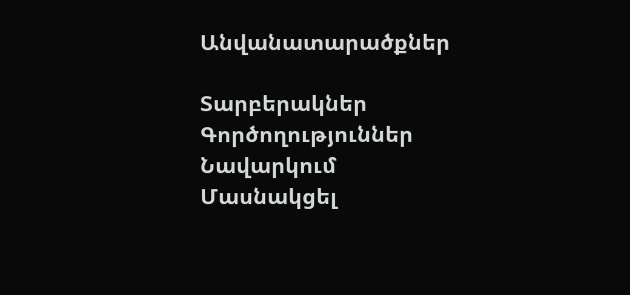Անվանատարածքներ

Տարբերակներ
Գործողություններ
Նավարկում
Մասնակցել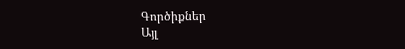Գործիքներ
Այլ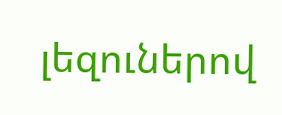լեզուներով